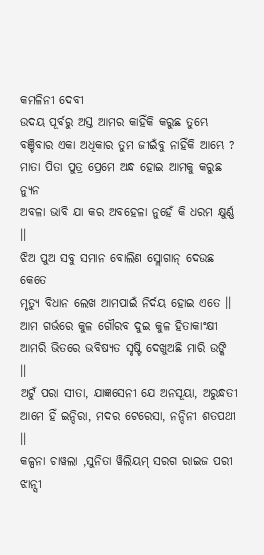କମଳିନୀ ଦେବୀ
ଉଦୟ ପୂର୍ବରୁ ଅସ୍ତ ଆମର କାହିଁକି କରୁଛ ତୁମ୍ଭେ
ବଞ୍ଚିବାର ଏକା ଅଧିକାର ତୁମ ଜୀଇଁବୁ ନାହିଁକି ଆମ୍ଭେ ?
ମାତା ପିତା ପୁତ୍ର ପ୍ରେମେ ଅନ୍ଧ ହୋଇ ଆମକୁ କରୁଛ ନ୍ୟୁନ
ଅବଳା ଭାବି ଯା କର ଅବହେଳା ନୁହେଁ କି ଧରମ କ୍ଷୁର୍ଣ୍ଣ ।।
ଝିଅ ପୁଅ ସବୁ ସମାନ ବୋଲିଣ ସ୍ଲୋଗାନ୍ ଦେଉଛ କେତେ
ମୃତ୍ୟୁ ବିଧାନ ଲେଖ ଆମପାଇଁ ନିର୍ଦୟ ହୋଇ ଏତେ ।।
ଆମ ଗର୍ଭରେ କୁଳ ଗୌରବ ଦୁଇ କୁଳ ହିତାକାଂକ୍ଷୀ
ଆମରି ଭିତରେ ଭବିଷ୍ୟତ ସୃଷ୍ଟି ଦେଖୁଅଛି ମାରି ଉଙ୍କି ।।
ଅଟୁଁ ପରା ସୀତା, ଯାଜ୍ଞସେନୀ ଯେ ଅନସୂୟା, ଅରୁନ୍ଧତୀ
ଆମେ ହିଁ ଇନ୍ଦିରା, ମଦର ଟେରେସା, ନନ୍ଦିନୀ ଶତପଥୀ ।।
କଳ୍ପନା ଚାୱଲା ,ସୁନିତା ୱିଲିୟମ୍ ସରଗ ରାଇଜ ପରୀ
ଝାନ୍ସୀ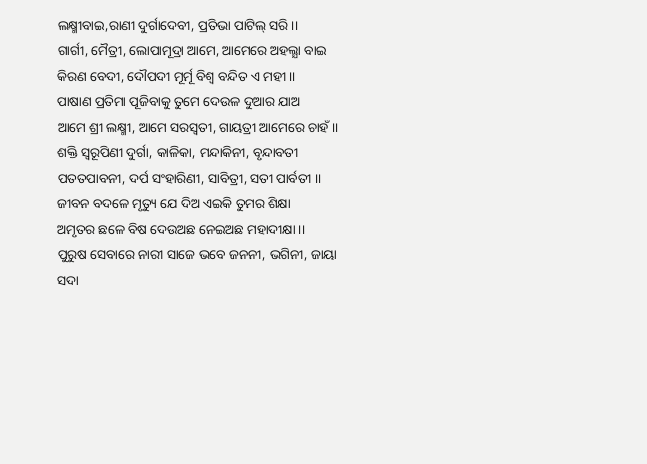ଲକ୍ଷ୍ମୀବାଇ,ରାଣୀ ଦୁର୍ଗାଦେବୀ, ପ୍ରତିଭା ପାଟିଲ୍ ସରି ।।
ଗାର୍ଗୀ, ମୈତ୍ରୀ, ଲୋପାମୂଦ୍ରା ଆମେ, ଆମେରେ ଅହଲ୍ଯା ବାଇ
କିରଣ ବେଦୀ, ଦୌପଦୀ ମୂର୍ମୂ ବିଶ୍ବ ବନ୍ଦିତ ଏ ମହୀ ।।
ପାଷାଣ ପ୍ରତିମା ପୂଜିବାକୁ ତୁମେ ଦେଉଳ ଦୁଆର ଯାଅ
ଆମେ ଶ୍ରୀ ଲକ୍ଷ୍ମୀ, ଆମେ ସରସ୍ବତୀ, ଗାୟତ୍ରୀ ଆମେରେ ଚାହଁ ।।
ଶକ୍ତି ସ୍ବରୂପିଣୀ ଦୁର୍ଗା, କାଳିକା, ମନ୍ଦାକିନୀ, ବୃନ୍ଦାବତୀ
ପତତପାବନୀ, ଦର୍ପ ସଂହାରିଣୀ, ସାବିତ୍ରୀ, ସତୀ ପାର୍ବତୀ ।।
ଜୀବନ ବଦଳେ ମୃତ୍ୟୁ ଯେ ଦିଅ ଏଇକି ତୁମର ଶିକ୍ଷା
ଅମୃତର ଛଳେ ବିଷ ଦେଉଅଛ ନେଇଅଛ ମହାଦୀକ୍ଷା ।।
ପୁରୁଷ ସେବାରେ ନାରୀ ସାଜେ ଭବେ ଜନନୀ, ଭଗିନୀ, ଜାୟା
ସଦା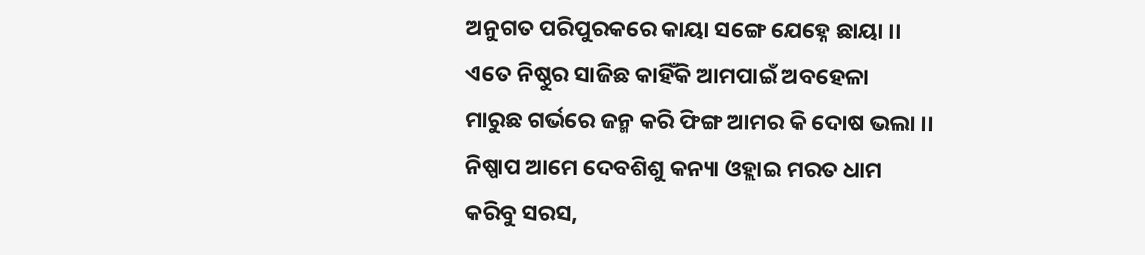ଅନୁଗତ ପରିପୁରକରେ କାୟା ସଙ୍ଗେ ଯେହ୍ନେ ଛାୟା ।।
ଏତେ ନିଷ୍ଠୁର ସାଜିଛ କାହିଁକି ଆମପାଇଁ ଅବହେଳା
ମାରୁଛ ଗର୍ଭରେ ଜନ୍ମ କରି ଫିଙ୍ଗ ଆମର କି ଦୋଷ ଭଲା ।।
ନିଷ୍ପାପ ଆମେ ଦେବଶିଶୁ କନ୍ୟା ଓହ୍ଲାଇ ମରତ ଧାମ
କରିବୁ ସରସ,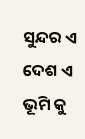ସୁନ୍ଦର ଏ ଦେଶ ଏ ଭୂମି କୁ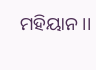ମହିୟାନ ।।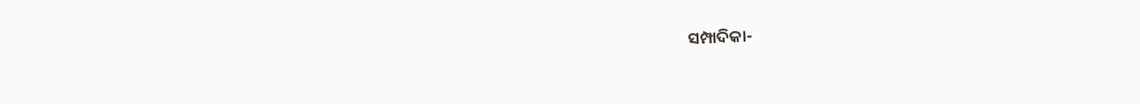ସମ୍ପାଦିକା-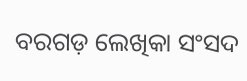ବରଗଡ଼ ଲେଖିକା ସଂସଦ